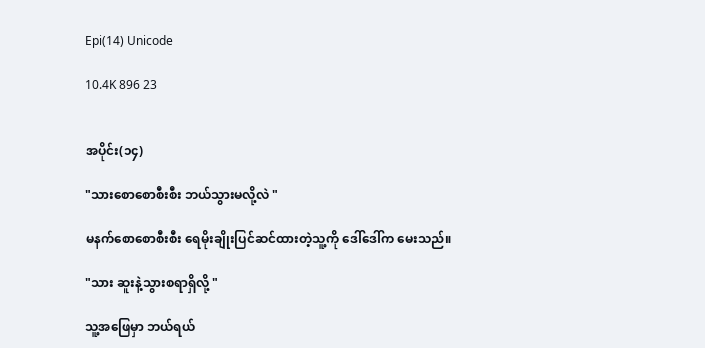Epi(14) Unicode

10.4K 896 23


အပိုင်း(၁၄)

"သားစောစောစီးစီး ဘယ်သွားမလို့လဲ "

မနက်စောစောစီးစီး ရေမိုးချိုးပြင်ဆင်ထားတဲ့သူ့ကို ဒေါ်ဒေါ်က ‌မေးသည်။

"သား ဆူးနဲ့သွားစရာရှိလို့ "

သူ့အဖြေမှာ ဘယ်ရယ်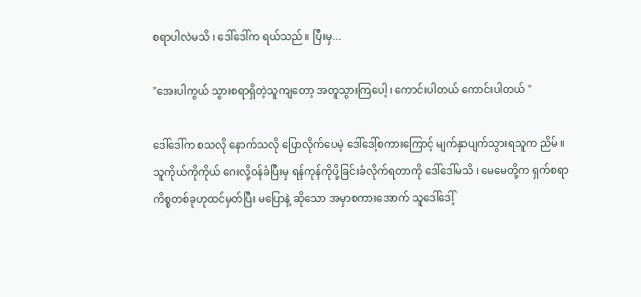စရာပါလဲမသိ ၊ ဒေါ်ဒေါ်က ရယ်သည်။ ပြီးမှ...

"အေးပါကွယ် သွားစရာရှိတဲ့သူကျတော့ အတူသွားကြပေါ့ ၊ ကောင်းပါတယ် ကောင်းပါတယ် "

ဒေါ်ဒေါ်က စ‌သလို‌ နောက်သလို ပြောလိုက်ပေမဲ့ ဒေါ်ဒေါ့်စကားကြောင့် မျက်နှာပျက်သွားရသူက ညိမ် ။ သူကိုယ်ကိုကိုယ် ဂေးလို့၀န်ခံပြီးမှ ရန်ကုန်ကိုပို့ခြင်းခံလိုက်ရတာကို ဒေါ်ဒေါ်မသိ ၊ မေမေတို့က ရှက်စရာကိစ္စတစ်ခုဟုထင်မှတ်ပြီး မပြောနဲ့ ဆိုသော အမှာစကားအောက် သူဒေါ်ဒေါ့်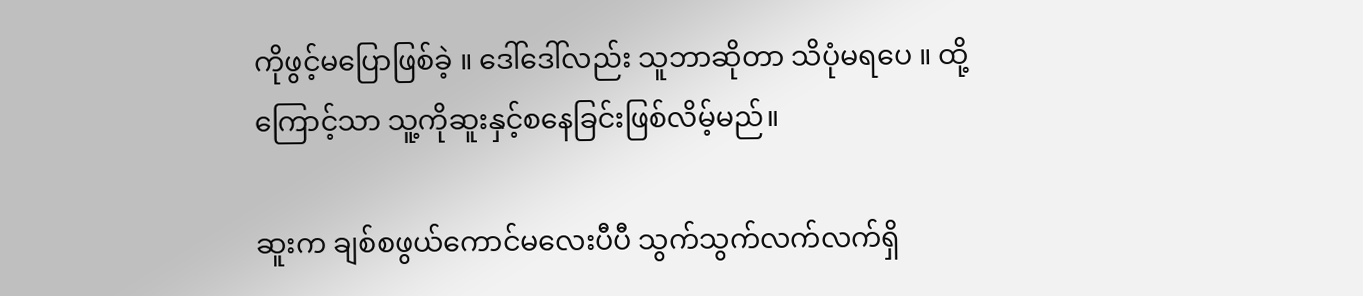ကိုဖွင့်မပြောဖြစ်ခဲ့ ။ ဒေါ်ဒေါ်လည်း သူဘာဆိုတာ သိပုံမရပေ ။ ထို့ကြောင့်သာ သူ့ကိုဆူးနှင့်စ‌နေခြင်းဖြစ်လိမ့်မည်။

ဆူးက ချစ်စဖွယ်ကောင်မလေးပီပီ သွက်သွက်လက်လက်ရှိ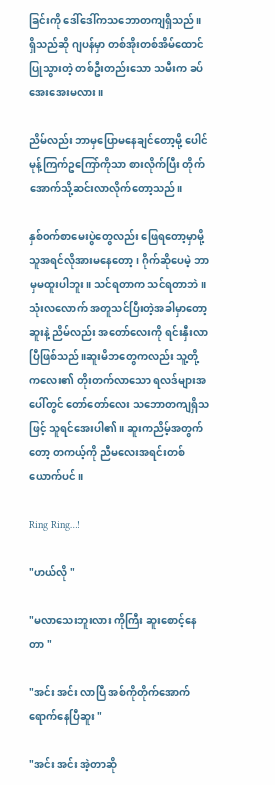ခြင်းကို‌ ဒေါ်ဒေါ်ကသဘောတကျရှိသည်။ ရှိသည်ဆို ဂျပန်မှာ တစ်အိုးတစ်အိမ်ထောင်ပြုသွားတဲ့ တစ်ဦး‌တည်းသော သမီးက ခပ်အေးအေးမလား ။

ညိမ်လည်း ဘာမှပြောမနေချင်တော့မို့ ပေါင်မုန့်ကြက်ဥကြော်ကိုသာ စားလိုက်ပြီး တိုက်အောက်သို့ဆင်းလာလိုက်တော့သည်။

နှစ်၀က်စာမေးပွဲတွေလည်း ဖြေရတော့မှာမို့ သူအရင်လိုအားမနေတော့ ၊ ဂိုက်‌ဆိုပေမဲ့ ဘာမှမထူးပါဘူး။ သင်ရတာက သင်ရတာဘဲ ။
သုံးလလောက် အတူသင်ပြီးတဲ့အခါမှာတော့ ဆူးနဲ့ ညိမ်လည်း အတော်လေးကို ရင်းနှီးလာပြီဖြစ်သည်။ဆူးမိဘတွေကလည်း သူ့တို့ကလေး၏ တိုးတက်လာသော ရလဒ်များအပေါ်တွင် တော်တော်လေး သဘောတကျရှိသဖြင့် သူရင်အေးပါ၏။ ဆူးကညိမ့်အတွက်တော့ တကယ့်ကို ညီမလေးအရင်းတစ်ယောက်ပင်။

Ring Ring…!

"ဟယ်လို "

"မလာသေးဘူးလား ကိုကြီး ဆူးစောင့်နေတာ "

"အင်း အင်း လာပြီ အစ်ကိုတိုက်အောက်ရောက်နေပြီဆူး "

"အင်း အင်း အဲ့တာဆို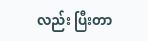လည်း ပြီးတာ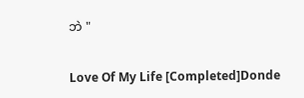ဘဲ "

Love Of My Life [Completed]Donde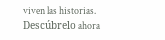viven las historias. Descúbrelo ahora